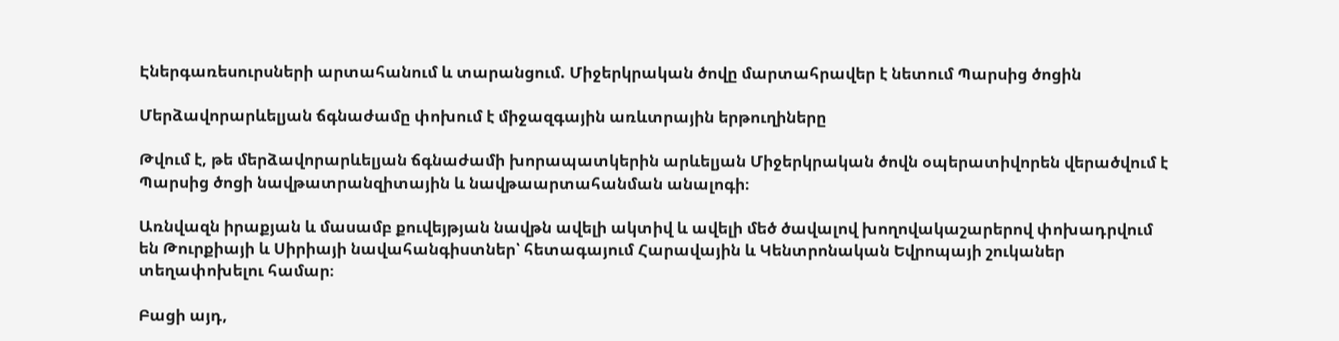Էներգառեսուրսների արտահանում և տարանցում. Միջերկրական ծովը մարտահրավեր է նետում Պարսից ծոցին

Մերձավորարևելյան ճգնաժամը փոխում է միջազգային առևտրային երթուղիները

Թվում է, թե մերձավորարևելյան ճգնաժամի խորապատկերին արևելյան Միջերկրական ծովն օպերատիվորեն վերածվում է Պարսից ծոցի նավթատրանզիտային և նավթաարտահանման անալոգի։

Առնվազն իրաքյան և մասամբ քուվեյթյան նավթն ավելի ակտիվ և ավելի մեծ ծավալով խողովակաշարերով փոխադրվում են Թուրքիայի և Սիրիայի նավահանգիստներ՝ հետագայում Հարավային և Կենտրոնական Եվրոպայի շուկաներ տեղափոխելու համար։

Բացի այդ,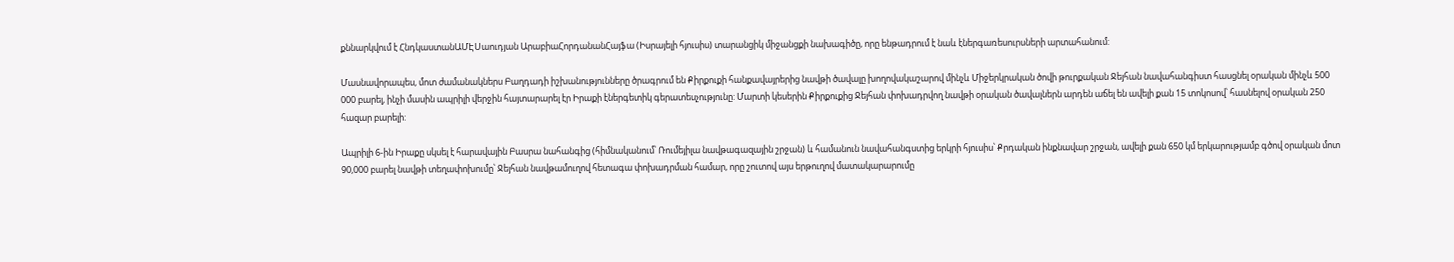քննարկվում է ՀնդկաստանԱՄԷՍաուդյան ԱրաբիաՀորդանանՀայֆա (Իսրայելի հյուսիս) տարանցիկ միջանցքի նախագիծը, որը ենթադրում է նաև էներգառեսուրսների արտահանում:

Մասնավորապես, մոտ ժամանակներս Բաղդադի իշխանությունները ծրագրում են Քիրքուքի հանքավայրերից նավթի ծավալը խողովակաշարով մինչև Միջերկրական ծովի թուրքական Ջեյհան նավահանգիստ հասցնել օրական մինչև 500 000 բարել, ինչի մասին ապրիլի վերջին հայտարարել էր Իրաքի էներգետիկ գերատեսչությունը: Մարտի կեսերին Քիրքուքից Ջեյհան փոխադրվող նավթի օրական ծավալներն արդեն աճել են ավելի քան 15 տոկոսով՝ հասնելով օրական 250 հազար բարելի:

Ապրիլի 6-ին Իրաքը սկսել է հարավային Բասրա նահանգից (հիմնականում՝ Ռումեյիլա նավթագազային շրջան) և համանուն նավահանգստից երկրի հյուսիս՝ Քրդական ինքնավար շրջան, ավելի քան 650 կմ երկարությամբ գծով օրական մոտ 90,000 բարել նավթի տեղափոխումը՝ Ջեյհան նավթամուղով հետագա փոխադրման համար, որը շուտով այս երթուղով մատակարարումը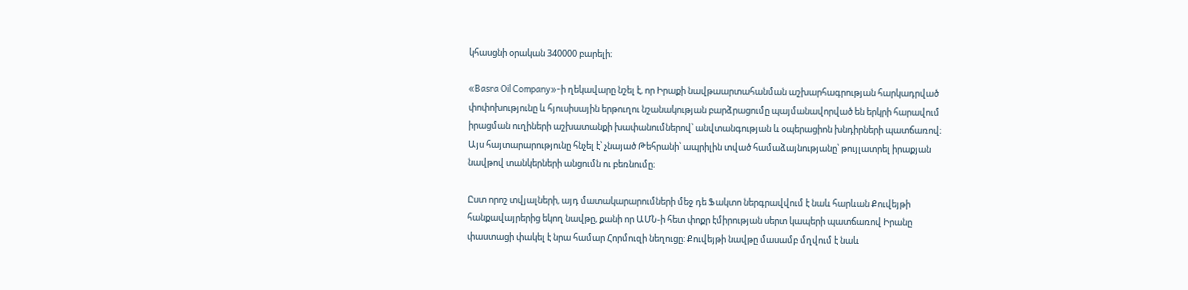կհասցնի օրական 340000 բարելի։

«Basra Oil Company»-ի ղեկավարը նշել է, որ Իրաքի նավթաարտահանման աշխարհագրության հարկադրված փոփոխությունը և հյուսիսային երթուղու նշանակության բարձրացումը պայմանավորված են երկրի հարավում իրացման ուղիների աշխատանքի խափանումներով՝ անվտանգության և օպերացիոն խնդիրների պատճառով։ Այս հայտարարությունը հնչել է՝ չնայած Թեհրանի՝ ապրիլին տված համաձայնությանը՝ թույլատրել իրաքյան նավթով տանկերների անցումն ու բեռնումը։

Ըստ որոշ տվյալների, այդ մատակարարումների մեջ դե Ֆակտո ներգրավվում է նաև հարևան Քուվեյթի հանքավայրերից եկող նավթը, քանի որ ԱՄՆ-ի հետ փոքր էմիրության սերտ կապերի պատճառով Իրանը փաստացի փակել է նրա համար Հորմուզի նեղուցը: Քուվեյթի նավթը մասամբ մղվում է նաև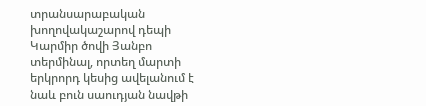տրանսարաբական խողովակաշարով դեպի Կարմիր ծովի Յանբո տերմինալ, որտեղ մարտի երկրորդ կեսից ավելանում է նաև բուն սաուդյան նավթի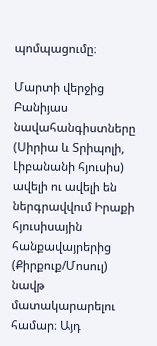պոմպացումը։

Մարտի վերջից Բանիյաս նավահանգիստները (Սիրիա և Տրիպոլի, Լիբանանի հյուսիս) ավելի ու ավելի են ներգրավվում Իրաքի հյուսիսային հանքավայրերից (Քիրքուք/Մոսուլ) նավթ մատակարարելու համար։ Այդ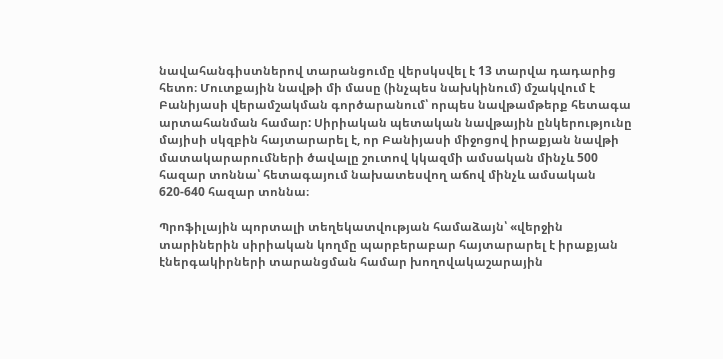նավահանգիստներով տարանցումը վերսկսվել է 13 տարվա դադարից հետո։ Մուտքային նավթի մի մասը (ինչպես նախկինում) մշակվում է Բանիյասի վերամշակման գործարանում՝ որպես նավթամթերք հետագա արտահանման համար: Սիրիական պետական նավթային ընկերությունը մայիսի սկզբին հայտարարել է, որ Բանիյասի միջոցով իրաքյան նավթի մատակարարումների ծավալը շուտով կկազմի ամսական մինչև 500 հազար տոննա՝ հետագայում նախատեսվող աճով մինչև ամսական 620-640 հազար տոննա։

Պրոֆիլային պորտալի տեղեկատվության համաձայն՝ «վերջին տարիներին սիրիական կողմը պարբերաբար հայտարարել է իրաքյան էներգակիրների տարանցման համար խողովակաշարային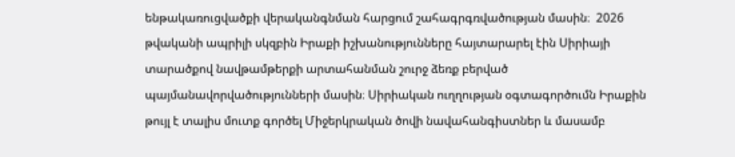ենթակառուցվածքի վերականգնման հարցում շահագրգռվածության մասին։  2026 թվականի ապրիլի սկզբին Իրաքի իշխանությունները հայտարարել էին Սիրիայի տարածքով նավթամթերքի արտահանման շուրջ ձեռք բերված պայմանավորվածությունների մասին։ Սիրիական ուղղության օգտագործումն Իրաքին թույլ է տալիս մուտք գործել Միջերկրական ծովի նավահանգիստներ և մասամբ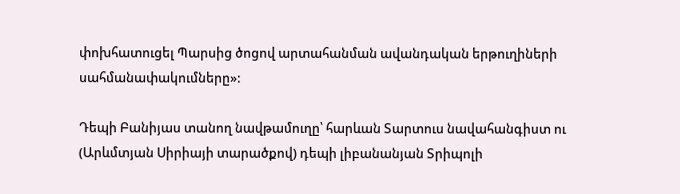փոխհատուցել Պարսից ծոցով արտահանման ավանդական երթուղիների սահմանափակումները»:

Դեպի Բանիյաս տանող նավթամուղը՝ հարևան Տարտուս նավահանգիստ ու (Արևմտյան Սիրիայի տարածքով) դեպի լիբանանյան Տրիպոլի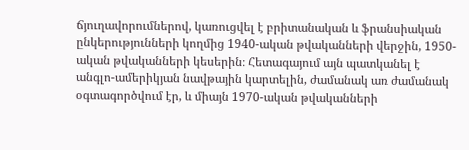ճյուղավորումներով, կառուցվել է բրիտանական և ֆրանսիական ընկերությունների կողմից 1940-ական թվականների վերջին, 1950-ական թվականների կեսերին։ Հետագայում այն պատկանել է անգլո-ամերիկյան նավթային կարտելին, ժամանակ առ ժամանակ օգտագործվում էր, և միայն 1970-ական թվականների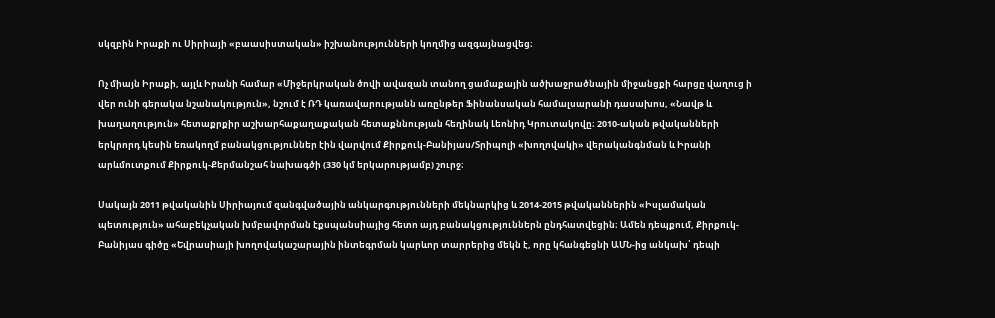սկզբին Իրաքի ու Սիրիայի «բաասիստական» իշխանությունների կողմից ազգայնացվեց։

Ոչ միայն Իրաքի, այլև Իրանի համար «Միջերկրական ծովի ավազան տանող ցամաքային ածխաջրածնային միջանցքի հարցը վաղուց ի վեր ունի գերակա նշանակություն», նշում է ՌԴ կառավարությանն առընթեր Ֆինանսական համալսարանի դասախոս, «Նավթ և խաղաղություն» հետաքրքիր աշխարհաքաղաքական հետաքննության հեղինակ Լեոնիդ Կրուտակովը։ 2010-ական թվականների երկրորդ կեսին եռակողմ բանակցություններ էին վարվում Քիրքուկ-Բանիյաս/Տրիպոլի «խողովակի» վերականգնման և Իրանի արևմուտքում Քիրքուկ-Քերմանշահ նախագծի (330 կմ երկարությամբ) շուրջ։

Սակայն 2011 թվականին Սիրիայում զանգվածային անկարգությունների մեկնարկից և 2014-2015 թվականներին «Իսլամական պետություն» ահաբեկչական խմբավորման էքսպանսիայից հետո այդ բանակցություններն ընդհատվեցին։ Ամեն դեպքում, Քիրքուկ-Բանիյաս գիծը «Եվրասիայի խողովակաշարային ինտեգրման կարևոր տարրերից մեկն է, որը կհանգեցնի ԱՄՆ-ից անկախ՝ դեպի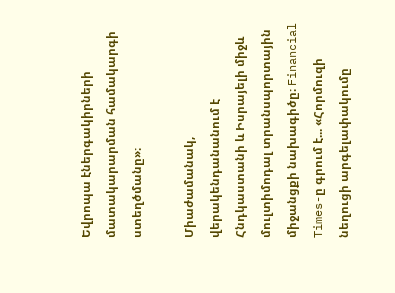Եվրոպա էներգակիրների մատակարարման համակարգի ստեղծմանը»։

Միաժամանակ, վերակենդանանում է Հնդկաստանի և Իսրայելի միջև մուլտիմոդալ տրանսպորտային միջանցքի նախագիծը։ Financial Times-ը գրում է... «Հորմուզի նեղուցի արգելափակումը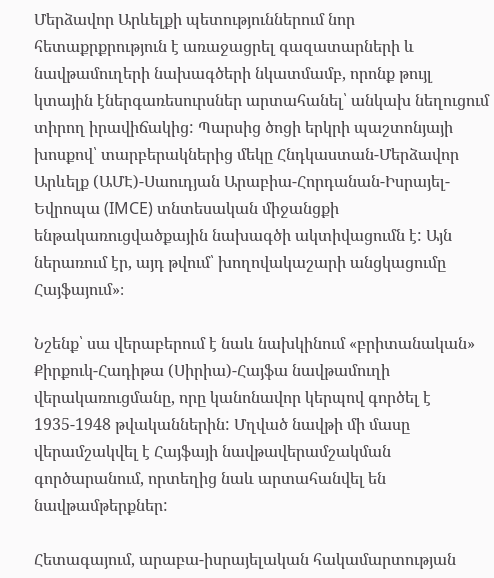Մերձավոր Արևելքի պետություններում նոր հետաքրքրություն է առաջացրել գազատարների և նավթամուղերի նախագծերի նկատմամբ, որոնք թույլ կտային էներգառեսուրսներ արտահանել՝ անկախ նեղուցում տիրող իրավիճակից: Պարսից ծոցի երկրի պաշտոնյայի խոսքով՝ տարբերակներից մեկը Հնդկաստան-Մերձավոր Արևելք (ԱՄԷ)-Սաուդյան Արաբիա-Հորդանան-Իսրայել-Եվրոպա (IMCE) տնտեսական միջանցքի ենթակառուցվածքային նախագծի ակտիվացումն է: Այն ներառում էր, այդ թվում՝ խողովակաշարի անցկացումը Հայֆայում»։

Նշենք՝ սա վերաբերում է նաև նախկինում «բրիտանական» Քիրքուկ-Հադիթա (Սիրիա)-Հայֆա նավթամուղի վերակառուցմանը, որը կանոնավոր կերպով գործել է 1935-1948 թվականներին: Մղված նավթի մի մասը վերամշակվել է Հայֆայի նավթավերամշակման գործարանում, որտեղից նաև արտահանվել են նավթամթերքներ:

Հետագայում, արաբա-իսրայելական հակամարտության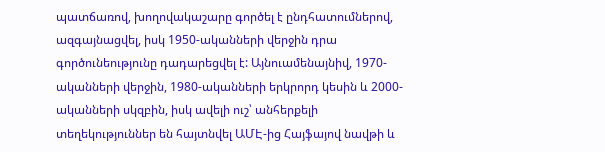պատճառով, խողովակաշարը գործել է ընդհատումներով, ազգայնացվել, իսկ 1950-ականների վերջին դրա գործունեությունը դադարեցվել է: Այնուամենայնիվ, 1970-ականների վերջին, 1980-ականների երկրորդ կեսին և 2000-ականների սկզբին, իսկ ավելի ուշ՝ անհերքելի տեղեկություններ են հայտնվել ԱՄԷ-ից Հայֆայով նավթի և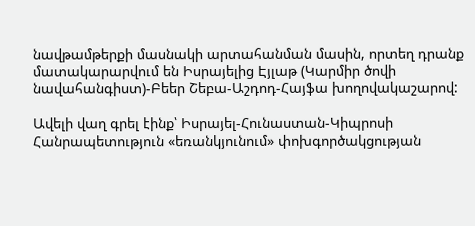նավթամթերքի մասնակի արտահանման մասին, որտեղ դրանք մատակարարվում են Իսրայելից Էյլաթ (Կարմիր ծովի նավահանգիստ)-Բեեր Շեբա-Աշդոդ-Հայֆա խողովակաշարով:

Ավելի վաղ գրել էինք՝ Իսրայել-Հունաստան-Կիպրոսի Հանրապետություն «եռանկյունում» փոխգործակցության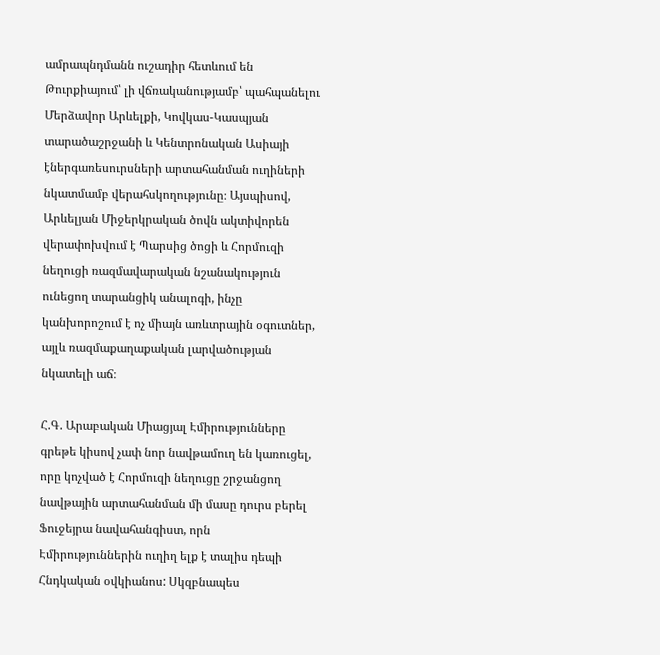ամրապնդմանն ուշադիր հետևում են Թուրքիայում՝ լի վճռականությամբ՝ պահպանելու Մերձավոր Արևելքի, Կովկաս-Կասպյան տարածաշրջանի և Կենտրոնական Ասիայի էներգառեսուրսների արտահանման ուղիների նկատմամբ վերահսկողությունը։ Այսպիսով, Արևելյան Միջերկրական ծովն ակտիվորեն վերափոխվում է Պարսից ծոցի և Հորմուզի նեղուցի ռազմավարական նշանակություն ունեցող տարանցիկ անալոգի, ինչը կանխորոշում է ոչ միայն առևտրային օգուտներ, այլև ռազմաքաղաքական լարվածության նկատելի աճ։

Հ.Գ. Արաբական Միացյալ Էմիրությունները գրեթե կիսով չափ նոր նավթամուղ են կառուցել, որը կոչված է Հորմուզի նեղուցը շրջանցող նավթային արտահանման մի մասը դուրս բերել Ֆուջեյրա նավահանգիստ, որն Էմիրություններին ուղիղ ելք է տալիս դեպի Հնդկական օվկիանոս: Սկզբնապես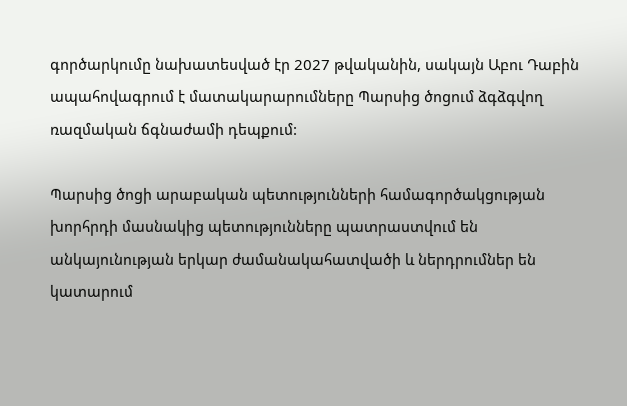գործարկումը նախատեսված էր 2027 թվականին, սակայն Աբու Դաբին ապահովագրում է մատակարարումները Պարսից ծոցում ձգձգվող ռազմական ճգնաժամի դեպքում:

Պարսից ծոցի արաբական պետությունների համագործակցության խորհրդի մասնակից պետությունները պատրաստվում են անկայունության երկար ժամանակահատվածի և ներդրումներ են կատարում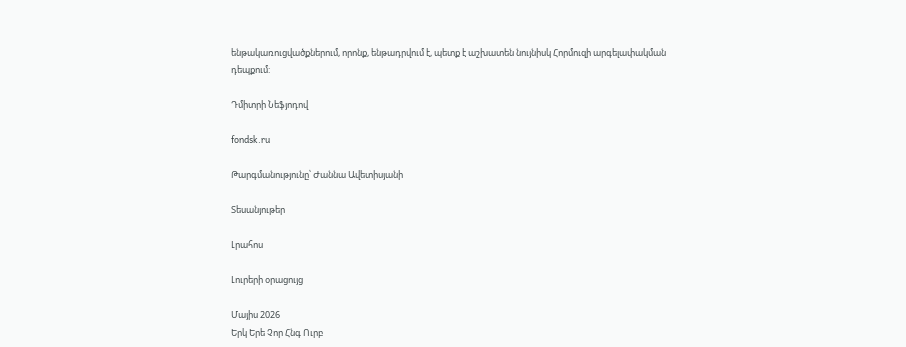ենթակառուցվածքներում, որոնք, ենթադրվում է, պետք է աշխատեն նույնիսկ Հորմուզի արգելափակման դեպքում:

Դմիտրի Նեֆյոդով

fondsk.ru

Թարգմանությունը՝ Ժաննա Ավետիսյանի

Տեսանյութեր

Լրահոս

Լուրերի օրացույց

Մայիս 2026
Երկ Երե Չոր Հնգ Ուրբ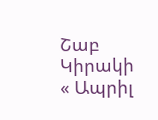Շաբ Կիրակի
« Ապրիլ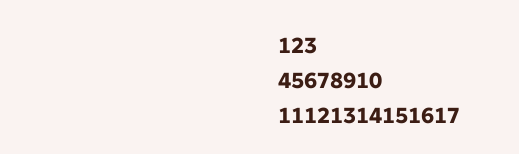123
45678910
11121314151617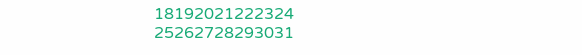18192021222324
25262728293031